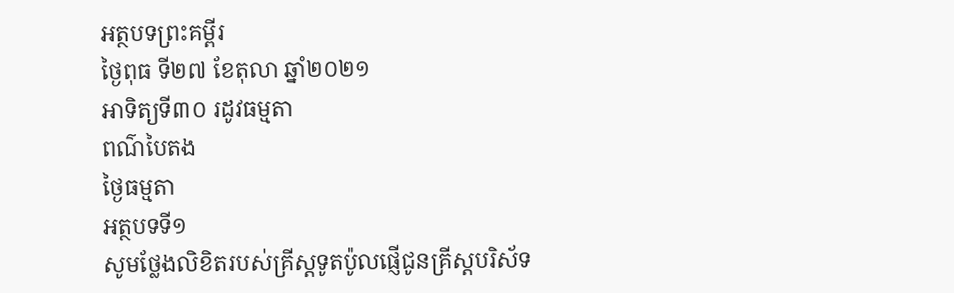អត្ថបទព្រះគម្ពីរ
ថ្ងៃពុធ ទី២៧ ខែតុលា ឆ្នាំ២០២១
អាទិត្យទី៣០ រដូវធម្មតា
ពណ៌បៃតង
ថ្ងៃធម្មតា
អត្ថបទទី១
សូមថ្លែងលិខិតរបស់គ្រីស្ដទូតប៉ូលផ្ញើជូនគ្រីស្តបរិស័ទ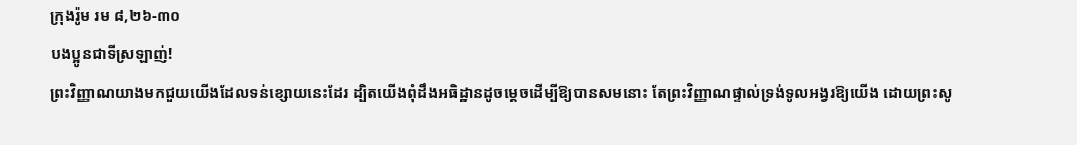ក្រុងរ៉ូម រម ៨,២៦-៣០
បងប្អូនជាទីស្រឡាញ់!
ព្រះវិញ្ញាណយាងមកជួយយើងដែលទន់ខ្សោយនេះដែរ ដ្បិតយើងពុំដឹងអធិដ្ឋានដូចម្ដេចដើម្បីឱ្យបានសមនោះ តែព្រះវិញ្ញាណផ្ទាល់ទ្រង់ទូលអង្វរឱ្យយើង ដោយព្រះសូ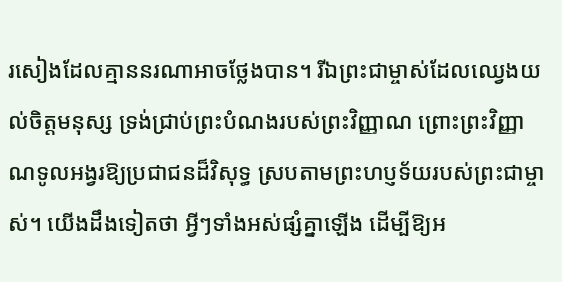រសៀងដែលគ្មាននរណាអាចថ្លែងបាន។ រីឯព្រះជាម្ចាស់ដែលឈ្វេងយល់ចិត្តមនុស្ស ទ្រង់ជ្រាប់ព្រះបំណងរបស់ព្រះវិញ្ញាណ ព្រោះព្រះវិញ្ញាណទូលអង្វរឱ្យប្រជាជនដ៏វិសុទ្ធ ស្របតាមព្រះហប្ញទ័យរបស់ព្រះជាម្ចាស់។ យើងដឹងទៀតថា អ្វីៗទាំងអស់ផ្សំគ្នាឡើង ដើម្បីឱ្យអ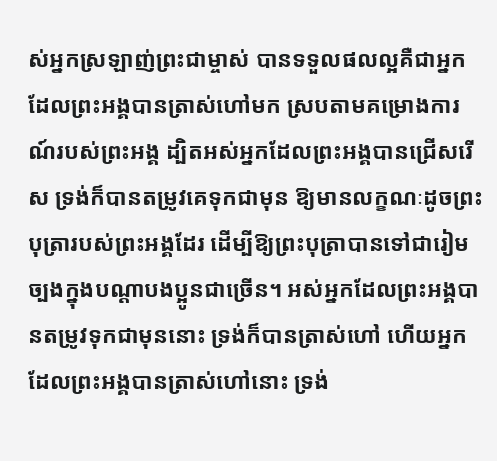ស់អ្នកស្រឡាញ់ព្រះជាម្ចាស់ បានទទួលផលល្អគឺជាអ្នកដែលព្រះអង្គបានត្រាស់ហៅមក ស្របតាមគម្រោងការណ៍របស់ព្រះអង្គ ដ្បិតអស់អ្នកដែលព្រះអង្គបានជ្រើសរើស ទ្រង់ក៏បានតម្រូវគេទុកជាមុន ឱ្យមានលក្ខណៈដូចព្រះបុត្រារបស់ព្រះអង្គដែរ ដើម្បីឱ្យព្រះបុត្រាបានទៅជារៀមច្បងក្នុងបណ្ដាបងប្អូនជាច្រើន។ អស់អ្នកដែលព្រះអង្គបានតម្រូវទុកជាមុននោះ ទ្រង់ក៏បានត្រាស់ហៅ ហើយអ្នកដែលព្រះអង្គបានត្រាស់ហៅនោះ ទ្រង់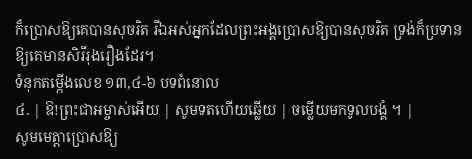ក៏ប្រោសឱ្យគេបានសុចរិត រីឯអស់អ្នកដែលព្រះអង្គប្រោសឱ្យបានសុចរិត ទ្រង់ក៏ប្រទានឱ្យគេមានសិរីរុងរឿងដែរ។
ទំនុកតម្កើងលេខ ១៣,៤-៦ បទពំនោល
៤. | ឱ!ព្រះជាអម្ចាស់អើយ | សូមទតហើយឆ្លើយ | ចម្លើយមកទូលបង្គំ ។ |
សូមមេត្តាប្រោសឱ្យ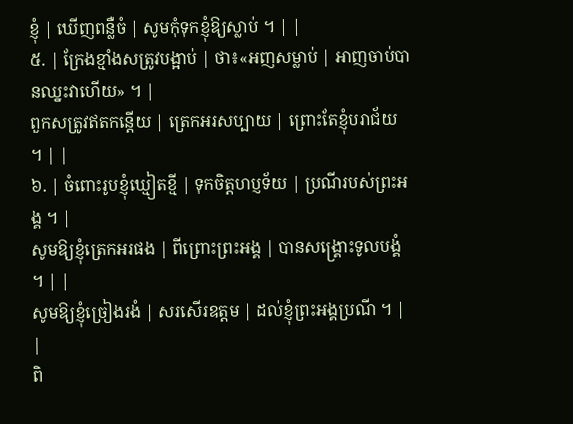ខ្ញុំ | ឃើញពន្លឺចំ | សូមកុំទុកខ្ញុំឱ្យស្លាប់ ។ | |
៥. | ក្រែងខ្មាំងសត្រូវបង្អាប់ | ថា៖«អញសម្លាប់ | អាញចាប់បានឈ្នះវាហើយ» ។ |
ពួកសត្រូវឥតកន្ដើយ | ត្រេកអរសប្បាយ | ព្រោះតែខ្ញុំបរាជ័យ ។ | |
៦. | ចំពោះរូបខ្ញុំឃ្មៀតខ្មី | ទុកចិត្តហប្ញទ័យ | ប្រណីរបស់ព្រះអង្គ ។ |
សូមឱ្យខ្ញុំត្រេកអរផង | ពីព្រោះព្រះអង្គ | បានសង្គ្រោះទូលបង្គំ ។ | |
សូមឱ្យខ្ញុំច្រៀងរងំ | សរសើរឧត្តម | ដល់ខ្ញុំព្រះអង្គប្រណី ។ | |
ពិ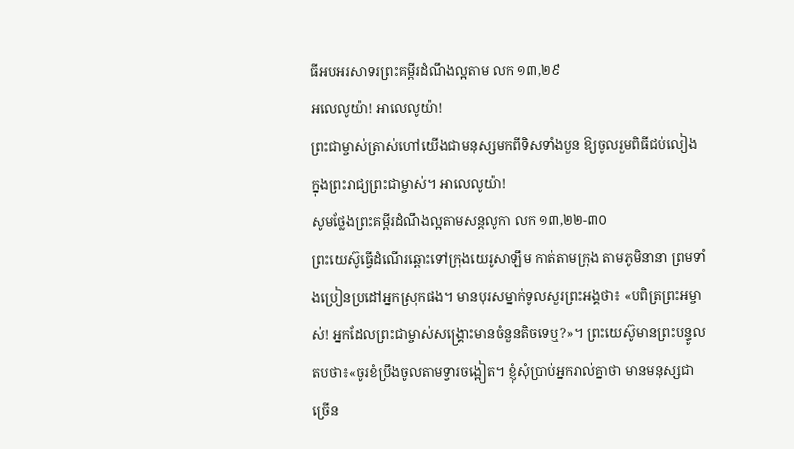ធីអបអរសាទរព្រះគម្ពីរដំណឹងល្អតាម លក ១៣,២៩
អលេលូយ៉ា! អាលេលូយ៉ា!
ព្រះជាម្ចាស់ត្រាស់ហៅយើងជាមនុស្សមកពីទិសទាំងបួន ឱ្យចូលរួមពិធីជប់លៀង ក្នុងព្រះរាជ្យព្រះជាម្ចាស់។ អាលេលូយ៉ា!
សូមថ្លែងព្រះគម្ពីរដំណឹងល្អតាមសន្តលូកា លក ១៣,២២-៣០
ព្រះយេស៊ូធ្វើដំណើរឆ្ពោះទៅក្រុងយេរូសាឡឹម កាត់តាមក្រុង តាមភូមិនានា ព្រមទាំងប្រៀនប្រដៅអ្នកស្រុកផង។ មានបុរសម្នាក់ទូលសួរព្រះអង្គថា៖ «បពិត្រព្រះអម្ចាស់! អ្នកដែលព្រះជាម្ចាស់សង្គ្រោះមានចំនួនតិចទេឬ?»។ ព្រះយេស៊ូមានព្រះបន្ទូលតបថា៖«ចូរខំប្រឹងចូលតាមទ្វារចង្អៀត។ ខ្ញុំសុំប្រាប់អ្នករាល់គ្នាថា មានមនុស្សជាច្រើន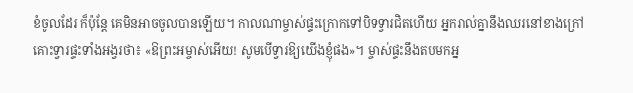ខំចូលដែរ ក៏ប៉ុន្ដែ គេមិនអាចចូលបានឡើយ។ កាលណាម្ចាស់ផ្ទះក្រោកទៅបិទទ្វារជិតហើយ អ្នករាល់គ្នានឹងឈរនៅខាងក្រៅ គោះទ្វារផ្ទះទាំងអង្វរថា៖ «ឱព្រះអម្ចាស់អើយ! សូមបើទ្វារឱ្យយើងខ្ញុំផង»។ ម្ចាស់ផ្ទះនឹងតបមកអ្ន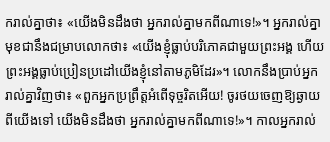ករាល់គ្នាថា៖ «យើងមិនដឹងថា អ្នករាល់គ្នាមកពីណាទេ!»។ អ្នករាល់គ្នាមុខជានឹងជម្រាបលោកថា៖ «យើងខ្ញុំធ្លាប់បរិភោគជាមួយព្រះអង្គ ហើយព្រះអង្គធ្លាប់ប្រៀនប្រដៅយើងខ្ញុំនៅតាមភូមិដែរ»។ លោកនឹងប្រាប់អ្នករាល់គ្នាវិញថា៖ «ពួកអ្នកប្រព្រឹត្តអំពើទុច្ចរិតអើយ! ចូរថយចេញឱ្យឆ្ងាយពីយើងទៅ យើងមិនដឹងថា អ្នករាល់គ្នាមកពីណាទេ!»។ កាលអ្នករាល់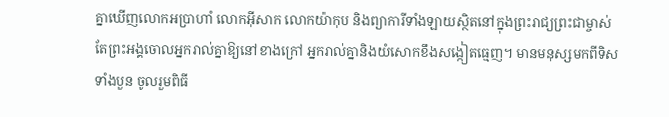គ្នាឃើញលោកអប្រាហាំ លោកអ៊ីសាក លោកយ៉ាកុប និងព្យាការីទាំងឡាយស្ថិតនៅក្នុងព្រះរាជ្យព្រះជាម្ចាស់ តែព្រះអង្គចោលអ្នករាល់គ្នាឱ្យនៅខាងក្រៅ អ្នករាល់គ្នានិងយំសោកខឹងសង្កៀតធ្មេញ។ មានមនុស្សមកពីទិសទាំងបួន ចូលរួមពិធី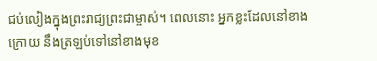ជប់លៀងក្នុងព្រះរាជ្យព្រះជាម្ចាស់។ ពេលនោះ អ្នកខ្លះដែលនៅខាងក្រោយ នឹងត្រឡប់ទៅនៅខាងមុខ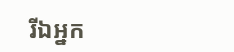រីឯអ្នក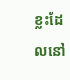ខ្លះដែលនៅ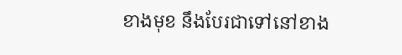ខាងមុខ នឹងបែរជាទៅនៅខាង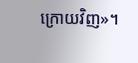ក្រោយវិញ»។